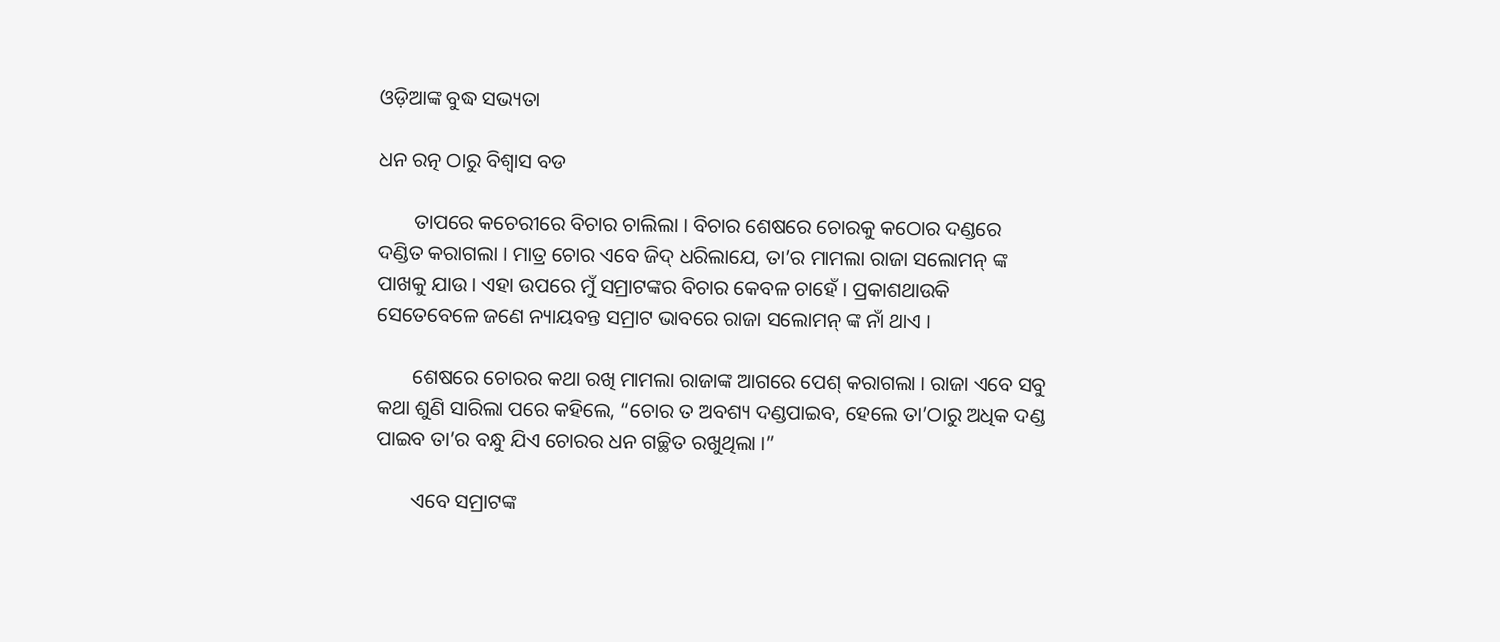ଓଡ଼ିଆଙ୍କ ବୁଦ୍ଧ ସଭ୍ୟତା

ଧନ ରତ୍ନ ଠାରୁ ବିଶ୍ୱାସ ବଡ

       ତାପରେ କଚେରୀରେ ବିଚାର ଚାଲିଲା । ବିଚାର ଶେଷରେ ଚୋରକୁ କଠୋର ଦଣ୍ଡରେ ଦଣ୍ଡିତ କରାଗଲା । ମାତ୍ର ଚୋର ଏବେ ଜିଦ୍ ଧରିଲାଯେ, ତା’ର ମାମଲା ରାଜା ସଲୋମନ୍ ଙ୍କ ପାଖକୁ ଯାଉ । ଏହା ଉପରେ ମୁଁ ସମ୍ରାଟଙ୍କର ବିଚାର କେବଳ ଚାହେଁ । ପ୍ରକାଶଥାଉକି ସେତେବେଳେ ଜଣେ ନ୍ୟାୟବନ୍ତ ସମ୍ରାଟ ଭାବରେ ରାଜା ସଲୋମନ୍ ଙ୍କ ନାଁ ଥାଏ ।

       ଶେଷରେ ଚୋରର କଥା ରଖି ମାମଲା ରାଜାଙ୍କ ଆଗରେ ପେଶ୍ କରାଗଲା । ରାଜା ଏବେ ସବୁ କଥା ଶୁଣି ସାରିଲା ପରେ କହିଲେ, “ଚୋର ତ ଅବଶ୍ୟ ଦଣ୍ଡପାଇବ, ହେଲେ ତା’ଠାରୁ ଅଧିକ ଦଣ୍ଡ ପାଇବ ତା’ର ବନ୍ଧୁ ଯିଏ ଚୋରର ଧନ ଗଚ୍ଛିତ ରଖୁଥିଲା ।”

       ଏବେ ସମ୍ରାଟଙ୍କ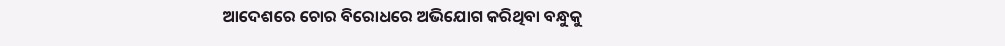ଆଦେଶରେ ଚୋର ବିରୋଧରେ ଅଭିଯୋଗ କରିଥିବା ବନ୍ଧୁକୁ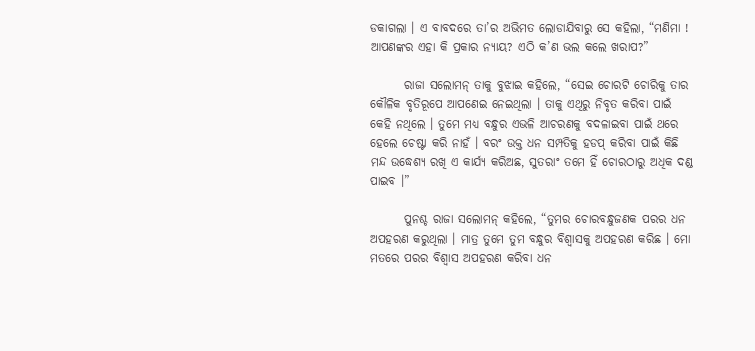ଡକାଗଲା । ଏ ବାବଦରେ ତା’ର ଅଭିମତ ଲୋଡାଯିବାରୁ ସେ କହିଲା, “ମଣିମା ! ଆପଣଙ୍କର ଏହା କି ପ୍ରକାର ନ୍ୟାୟ? ଏଠି କ’ଣ ଭଲ କଲେ ଖରାପ?”

       ରାଜା ସଲୋମନ୍ ତାକୁ ବୁଝାଇ କହିଲେ, “ସେଇ ଚୋରଟି ଚୋରିକୁ ତାର କୌଳିକ ବୃତିରୂପେ ଆପଣେଇ ନେଇଥିଲା । ତାକୁ ଏଥିରୁ ନିବୃତ କରିବା ପାଇଁ କେହି ନଥିଲେ । ତୁମେ ମଧ୍ୟ ବନ୍ଧୁର ଏଭଳି ଆଚରଣକୁ ବଦଳାଇବା ପାଇଁ ଥରେ ହେଲେ ଚେଷ୍ଟା କରି ନାହଁ । ବରଂ ଉକ୍ତ ଧନ ସମ୍ପତିକୁ ହଡପ୍ କରିବା ପାଇଁ କିଛି ମନ୍ଦ ଉଦ୍ଧେଶ୍ୟ ରଖି ଏ କାର୍ଯ୍ୟ କରିଅଛ, ସୁତରାଂ ତମେ ହିଁ ଚୋରଠାରୁ ଅଧିକ ଦଣ୍ଡ ପାଇବ ।”

       ପୁନଶ୍ଚ ରାଜା ସଲୋମନ୍ କହିଲେ, “ତୁମର ଚୋରବନ୍ଧୁଜଣକ ପରର ଧନ ଅପହରଣ କରୁଥିଲା । ମାତ୍ର ତୁମେ ତୁମ ବନ୍ଧୁର ବିଶ୍ୱାସକୁ ଅପହରଣ କରିଛ । ମୋ ମତରେ ପରର ବିଶ୍ୱାସ ଅପହରଣ କରିବା ଧନ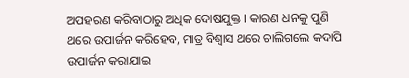ଅପହରଣ କରିବାଠାରୁ ଅଧିକ ଦୋଷଯୁକ୍ତ । କାରଣ ଧନକୁ ପୁଣି ଥରେ ଉପାର୍ଜନ କରିହେବ, ମାତ୍ର ବିଶ୍ୱାସ ଥରେ ଚାଲିଗଲେ କଦାପି ଉପାର୍ଜନ କରାଯାଇ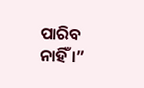ପାରିବ ନାହିଁ ।”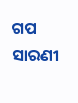ଗପ ସାରଣୀ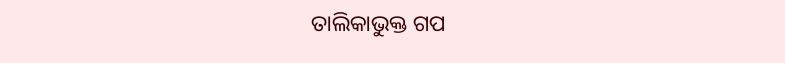ତାଲିକାଭୁକ୍ତ ଗପ